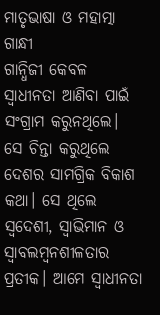ମାତୃଭାଷା ଓ ମହାତ୍ମା ଗାନ୍ଧୀ
ଗାନ୍ଧିଜୀ କେବଳ ସ୍ୱାଧୀନତା ଆଣିବା ପାଇଁ ସଂଗ୍ରାମ କରୁନଥିଲେ। ସେ ଚିନ୍ତା କରୁଥିଲେ ଦେଶର ସାମଗ୍ରିକ ବିକାଶ କଥା। ସେ ଥିଲେ ସ୍ୱଦେଶୀ, ସ୍ୱାଭିମାନ ଓ ସ୍ୱାବଲମ୍ବନଶୀଳତାର ପ୍ରତୀକ। ଆମେ ସ୍ୱାଧୀନତା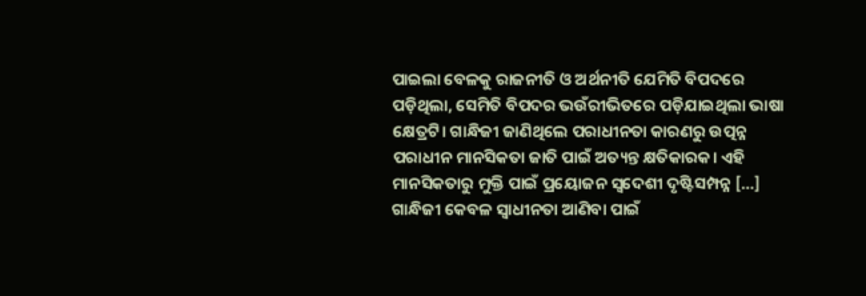ପାଇଲା ବେଳକୁ ରାଜନୀତି ଓ ଅର୍ଥନୀତି ଯେମିତି ବିପଦରେ ପଡ଼ିଥିଲା, ସେମିତି ବିପଦର ଭଉଁରୀଭିତରେ ପଡ଼ିଯାଇଥିଲା ଭାଷା କ୍ଷେତ୍ରଟି। ଗାନ୍ଧିଜୀ ଜାଣିଥିଲେ ପରାଧୀନତା କାରଣରୁ ଉତ୍ପନ୍ନ ପରାଧୀନ ମାନସିକତା ଜାତି ପାଇଁ ଅତ୍ୟନ୍ତ କ୍ଷତିକାରକ। ଏହି ମାନସିକତାରୁ ମୁକ୍ତି ପାଇଁ ପ୍ରୟୋଜନ ସ୍ୱଦେଶୀ ଦୃଷ୍ଟିସମ୍ପନ୍ନ […]
ଗାନ୍ଧିଜୀ କେବଳ ସ୍ୱାଧୀନତା ଆଣିବା ପାଇଁ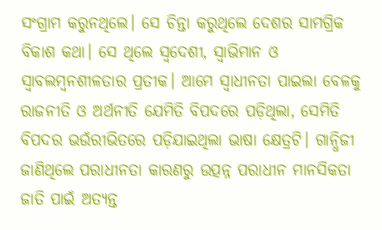ସଂଗ୍ରାମ କରୁନଥିଲେ। ସେ ଚିନ୍ତା କରୁଥିଲେ ଦେଶର ସାମଗ୍ରିକ ବିକାଶ କଥା। ସେ ଥିଲେ ସ୍ୱଦେଶୀ, ସ୍ୱାଭିମାନ ଓ ସ୍ୱାବଲମ୍ବନଶୀଳତାର ପ୍ରତୀକ। ଆମେ ସ୍ୱାଧୀନତା ପାଇଲା ବେଳକୁ ରାଜନୀତି ଓ ଅର୍ଥନୀତି ଯେମିତି ବିପଦରେ ପଡ଼ିଥିଲା, ସେମିତି ବିପଦର ଭଉଁରୀଭିତରେ ପଡ଼ିଯାଇଥିଲା ଭାଷା କ୍ଷେତ୍ରଟି। ଗାନ୍ଧିଜୀ ଜାଣିଥିଲେ ପରାଧୀନତା କାରଣରୁ ଉତ୍ପନ୍ନ ପରାଧୀନ ମାନସିକତା ଜାତି ପାଇଁ ଅତ୍ୟନ୍ତ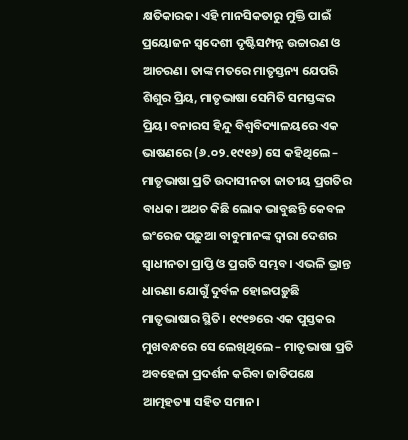କ୍ଷତିକାରକ। ଏହି ମାନସିକତାରୁ ମୁକ୍ତି ପାଇଁ ପ୍ରୟୋଜନ ସ୍ୱଦେଶୀ ଦୃଷ୍ଟିସମ୍ପନ୍ନ ଉଚ୍ଚାରଣ ଓ ଆଚରଣ। ତାଙ୍କ ମତରେ ମାତୃସ୍ତନ୍ୟ ଯେପରି ଶିଶୁର ପ୍ରିୟ, ମାତୃଭାଷା ସେମିତି ସମସ୍ତଙ୍କର ପ୍ରିୟ। ବନାରସ ହିନ୍ଦୁ ବିଶ୍ୱବିଦ୍ୟାଳୟରେ ଏକ ଭାଷଣରେ (୬.୦୨.୧୯୧୬) ସେ କହିଥିଲେ – ମାତୃଭାଷା ପ୍ରତି ଉଦାସୀନତା ଜାତୀୟ ପ୍ରଗତିର ବାଧକ। ଅଥଚ କିଛି ଲୋକ ଭାବୁଛନ୍ତି କେବଳ ଇଂରେଜ ପଢ଼ୁଆ ବାବୁମାନଙ୍କ ଦ୍ୱାରା ଦେଶର ସ୍ୱାଧୀନତା ପ୍ରାପ୍ତି ଓ ପ୍ରଗତି ସମ୍ଭବ। ଏଭଳି ଭ୍ରାନ୍ତ ଧାରଣା ଯୋଗୁଁ ଦୁର୍ବଳ ହୋଇପଡ଼ୁଛି ମାତୃଭାଷାର ସ୍ଥିତି। ୧୯୧୭ରେ ଏକ ପୁସ୍ତକର ମୁଖବନ୍ଧରେ ସେ ଲେଖିଥିଲେ – ମାତୃଭାଷା ପ୍ରତି ଅବହେଳା ପ୍ରଦର୍ଶନ କରିବା ଜାତିପକ୍ଷେ ଆତ୍ମହତ୍ୟା ସହିତ ସମାନ।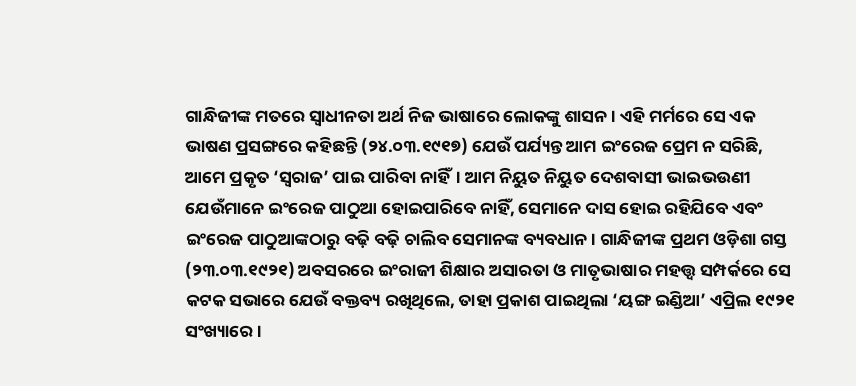ଗାନ୍ଧିଜୀଙ୍କ ମତରେ ସ୍ୱାଧୀନତା ଅର୍ଥ ନିଜ ଭାଷାରେ ଲୋକଙ୍କୁ ଶାସନ। ଏହି ମର୍ମରେ ସେ ଏକ ଭାଷଣ ପ୍ରସଙ୍ଗରେ କହିଛନ୍ତି (୨୪.୦୩.୧୯୧୭) ଯେଉଁ ପର୍ଯ୍ୟନ୍ତ ଆମ ଇଂରେଜ ପ୍ରେମ ନ ସରିଛି, ଆମେ ପ୍ରକୃତ ‘ସ୍ୱରାଜ’ ପାଇ ପାରିବା ନାହିଁ। ଆମ ନିୟୁତ ନିୟୁତ ଦେଶବାସୀ ଭାଇଭଉଣୀ ଯେଉଁମାନେ ଇଂରେଜ ପାଠୁଆ ହୋଇପାରିବେ ନାହିଁ, ସେମାନେ ଦାସ ହୋଇ ରହିଯିବେ ଏବଂ ଇଂରେଜ ପାଠୁଆଙ୍କଠାରୁ ବଢ଼ି ବଢ଼ି ଚାଲିବ ସେମାନଙ୍କ ବ୍ୟବଧାନ। ଗାନ୍ଧିଜୀଙ୍କ ପ୍ରଥମ ଓଡ଼ିଶା ଗସ୍ତ (୨୩.୦୩.୧୯୨୧) ଅବସରରେ ଇଂରାଜୀ ଶିକ୍ଷାର ଅସାରତା ଓ ମାତୃଭାଷାର ମହତ୍ତ୍ୱ ସମ୍ପର୍କରେ ସେ କଟକ ସଭାରେ ଯେଉଁ ବକ୍ତବ୍ୟ ରଖିଥିଲେ, ତାହା ପ୍ରକାଶ ପାଇଥିଲା ‘ୟଙ୍ଗ ଇଣ୍ଡିଆ’ ଏପ୍ରିଲ ୧୯୨୧ ସଂଖ୍ୟାରେ।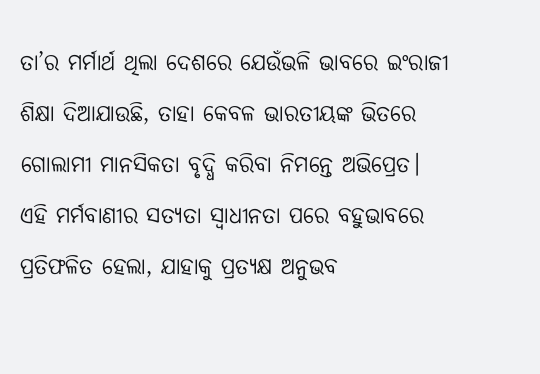ତା’ର ମର୍ମାର୍ଥ ଥିଲା ଦେଶରେ ଯେଉଁଭଳି ଭାବରେ ଇଂରାଜୀ ଶିକ୍ଷା ଦିଆଯାଉଛି, ତାହା କେବଳ ଭାରତୀୟଙ୍କ ଭିତରେ ଗୋଲାମୀ ମାନସିକତା ବୃଦ୍ଧି କରିବା ନିମନ୍ତେ ଅଭିପ୍ରେତ। ଏହି ମର୍ମବାଣୀର ସତ୍ୟତା ସ୍ୱାଧୀନତା ପରେ ବହୁଭାବରେ ପ୍ରତିଫଳିତ ହେଲା, ଯାହାକୁ ପ୍ରତ୍ୟକ୍ଷ ଅନୁଭବ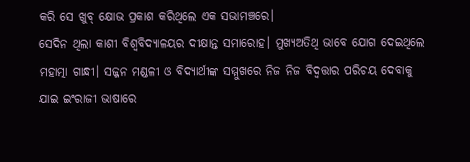କରି ସେ ଖୁବ୍ କ୍ଷୋଭ ପ୍ରକାଶ କରିଥିଲେ ଏକ ସଭାମଞ୍ଚରେ।
ସେଦିନ ଥିଲା କାଶୀ ବିଶ୍ୱବିଦ୍ୟାଳୟର ଦୀକ୍ଷାନ୍ତ ସମାରୋହ। ମୁଖ୍ୟଅତିଥି ଭାବେ ଯୋଗ ଦେଇଥିଲେ ମହାତ୍ମା ଗାନ୍ଧୀ। ସଜ୍ଜନ ମଣ୍ଡଳୀ ଓ ବିଦ୍ୟାର୍ଥୀଙ୍କ ସମ୍ମୁଖରେ ନିଜ ନିଜ ବିଦ୍ବତ୍ତାର ପରିଚୟ ଦେବାକୁ ଯାଇ ଇଂରାଜୀ ଭାଷାରେ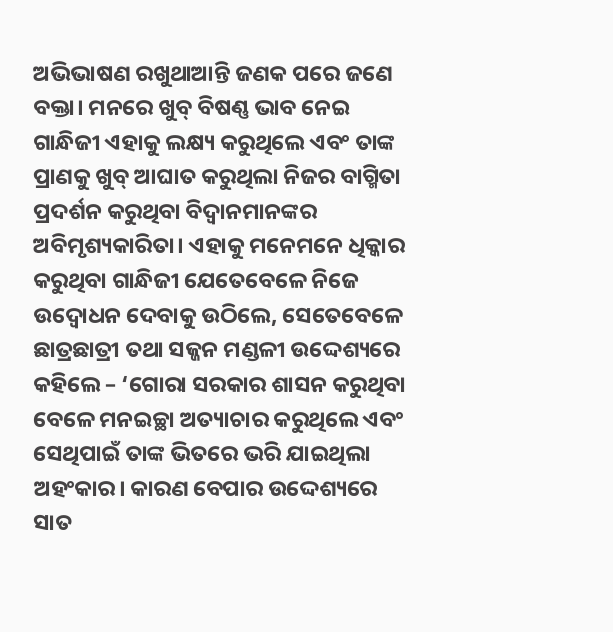ଅଭିଭାଷଣ ରଖୁଥାଆନ୍ତି ଜଣକ ପରେ ଜଣେ ବକ୍ତା। ମନରେ ଖୁବ୍ ବିଷଣ୍ଣ ଭାବ ନେଇ ଗାନ୍ଧିଜୀ ଏହାକୁ ଲକ୍ଷ୍ୟ କରୁଥିଲେ ଏବଂ ତାଙ୍କ ପ୍ରାଣକୁ ଖୁବ୍ ଆଘାତ କରୁଥିଲା ନିଜର ବାଗ୍ମିତା ପ୍ରଦର୍ଶନ କରୁଥିବା ବିଦ୍ୱାନମାନଙ୍କର ଅବିମୃଶ୍ୟକାରିତା। ଏହାକୁ ମନେମନେ ଧିକ୍କାର କରୁଥିବା ଗାନ୍ଧିଜୀ ଯେତେବେଳେ ନିଜେ ଉଦ୍ବୋଧନ ଦେବାକୁ ଉଠିଲେ, ସେତେବେଳେ ଛାତ୍ରଛାତ୍ରୀ ତଥା ସଜ୍ଜନ ମଣ୍ଡଳୀ ଉଦ୍ଦେଶ୍ୟରେ କହିଲେ – ‘ଗୋରା ସରକାର ଶାସନ କରୁଥିବା ବେଳେ ମନଇଚ୍ଛା ଅତ୍ୟାଚାର କରୁଥିଲେ ଏବଂ ସେଥିପାଇଁ ତାଙ୍କ ଭିତରେ ଭରି ଯାଇଥିଲା ଅହଂକାର। କାରଣ ବେପାର ଉଦ୍ଦେଶ୍ୟରେ ସାତ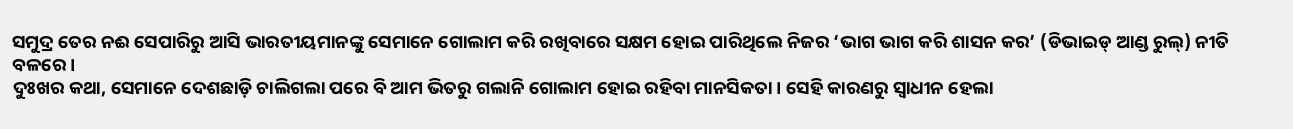ସମୁଦ୍ର ତେର ନଈ ସେପାରିରୁ ଆସି ଭାରତୀୟମାନଙ୍କୁ ସେମାନେ ଗୋଲାମ କରି ରଖିବାରେ ସକ୍ଷମ ହୋଇ ପାରିଥିଲେ ନିଜର ‘ଭାଗ ଭାଗ କରି ଶାସନ କର’ (ଡିଭାଇଡ୍ ଆଣ୍ଡ ରୁଲ୍) ନୀତି ବଳରେ।
ଦୁଃଖର କଥା, ସେମାନେ ଦେଶଛାଡ଼ି ଚାଲିଗଲା ପରେ ବି ଆମ ଭିତରୁ ଗଲାନି ଗୋଲାମ ହୋଇ ରହିବା ମାନସିକତା। ସେହି କାରଣରୁ ସ୍ୱାଧୀନ ହେଲା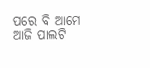ପରେ ବି ଆମେ ଆଜି ପାଲଟି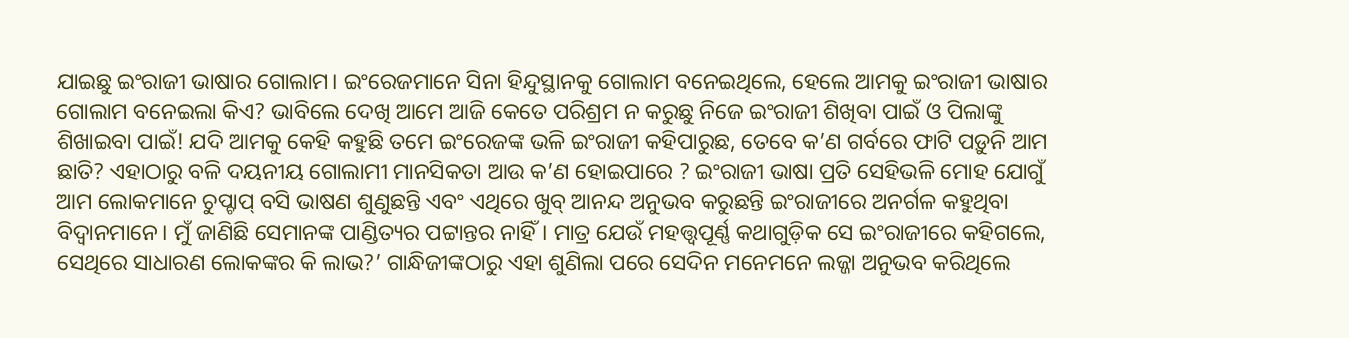ଯାଇଛୁ ଇଂରାଜୀ ଭାଷାର ଗୋଲାମ। ଇଂରେଜମାନେ ସିନା ହିନ୍ଦୁସ୍ଥାନକୁ ଗୋଲାମ ବନେଇଥିଲେ, ହେଲେ ଆମକୁ ଇଂରାଜୀ ଭାଷାର ଗୋଲାମ ବନେଇଲା କିଏ? ଭାବିଲେ ଦେଖି ଆମେ ଆଜି କେତେ ପରିଶ୍ରମ ନ କରୁଛୁ ନିଜେ ଇଂରାଜୀ ଶିଖିବା ପାଇଁ ଓ ପିଲାଙ୍କୁ ଶିଖାଇବା ପାଇଁ! ଯଦି ଆମକୁ କେହି କହୁଛି ତମେ ଇଂରେଜଙ୍କ ଭଳି ଇଂରାଜୀ କହିପାରୁଛ, ତେବେ କ’ଣ ଗର୍ବରେ ଫାଟି ପଡ଼ୁନି ଆମ ଛାତି? ଏହାଠାରୁ ବଳି ଦୟନୀୟ ଗୋଲାମୀ ମାନସିକତା ଆଉ କ’ଣ ହୋଇପାରେ ? ଇଂରାଜୀ ଭାଷା ପ୍ରତି ସେହିଭଳି ମୋହ ଯୋଗୁଁ ଆମ ଲୋକମାନେ ଚୁପ୍ଚାପ୍ ବସି ଭାଷଣ ଶୁଣୁଛନ୍ତି ଏବଂ ଏଥିରେ ଖୁବ୍ ଆନନ୍ଦ ଅନୁଭବ କରୁଛନ୍ତି ଇଂରାଜୀରେ ଅନର୍ଗଳ କହୁଥିବା ବିଦ୍ୱାନମାନେ। ମୁଁ ଜାଣିଛି ସେମାନଙ୍କ ପାଣ୍ଡିତ୍ୟର ପଟ୍ଟାନ୍ତର ନାହିଁ। ମାତ୍ର ଯେଉଁ ମହତ୍ତ୍ୱପୂର୍ଣ୍ଣ କଥାଗୁଡ଼ିକ ସେ ଇଂରାଜୀରେ କହିଗଲେ, ସେଥିରେ ସାଧାରଣ ଲୋକଙ୍କର କି ଲାଭ?’ ଗାନ୍ଧିଜୀଙ୍କଠାରୁ ଏହା ଶୁଣିଲା ପରେ ସେଦିନ ମନେମନେ ଲଜ୍ଜା ଅନୁଭବ କରିଥିଲେ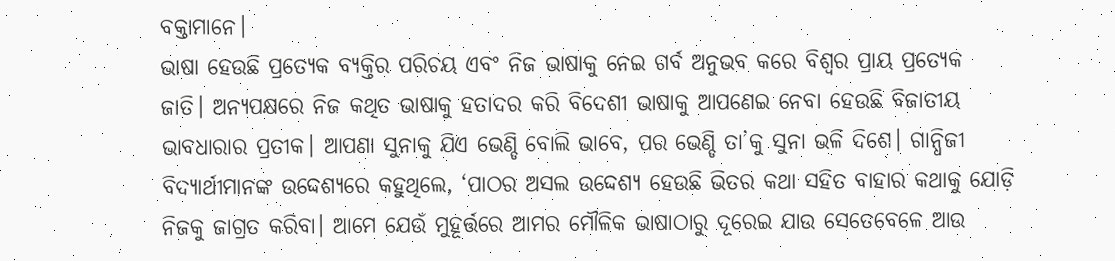ବକ୍ତାମାନେ।
ଭାଷା ହେଉଛି ପ୍ରତ୍ୟେକ ବ୍ୟକ୍ତିର ପରିଚୟ ଏବଂ ନିଜ ଭାଷାକୁ ନେଇ ଗର୍ବ ଅନୁଭବ କରେ ବିଶ୍ୱର ପ୍ରାୟ ପ୍ରତ୍ୟେକ ଜାତି। ଅନ୍ୟପକ୍ଷରେ ନିଜ କଥିତ ଭାଷାକୁ ହତାଦର କରି ବିଦେଶୀ ଭାଷାକୁ ଆପଣେଇ ନେବା ହେଉଛି ବିଜାତୀୟ ଭାବଧାରାର ପ୍ରତୀକ। ଆପଣା ସୁନାକୁ ଯିଏ ଭେଣ୍ଡି ବୋଲି ଭାବେ, ପର ଭେଣ୍ଡି ତା’କୁ ସୁନା ଭଳି ଦିଶେ। ଗାନ୍ଧିଜୀ ବିଦ୍ୟାର୍ଥୀମାନଙ୍କ ଉଦ୍ଦେଶ୍ୟରେ କହୁଥିଲେ, ‘ପାଠର ଅସଲ ଉଦ୍ଦେଶ୍ୟ ହେଉଛି ଭିତର କଥା ସହିତ ବାହାର କଥାକୁ ଯୋଡ଼ି ନିଜକୁ ଜାଗ୍ରତ କରିବା। ଆମେ ଯେଉଁ ମୁହୂର୍ତ୍ତରେ ଆମର ମୌଳିକ ଭାଷାଠାରୁ ଦୂରେଇ ଯାଉ ସେତେବେଳେ ଆଉ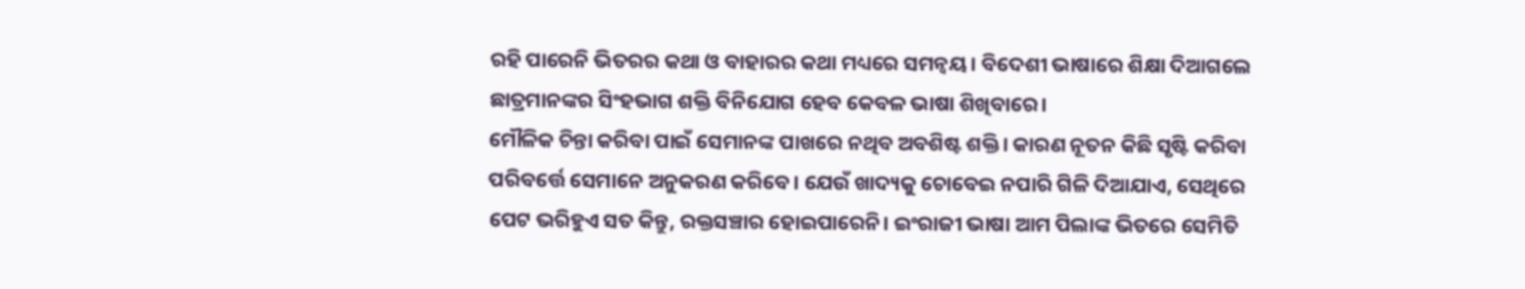ରହି ପାରେନି ଭିତରର କଥା ଓ ବାହାରର କଥା ମଧ୍ୟରେ ସମନ୍ୱୟ। ବିଦେଶୀ ଭାଷାରେ ଶିକ୍ଷା ଦିଆଗଲେ ଛାତ୍ରମାନଙ୍କର ସିଂହଭାଗ ଶକ୍ତି ବିନିଯୋଗ ହେବ କେବଳ ଭାଷା ଶିଖିବାରେ।
ମୌଳିକ ଚିନ୍ତା କରିବା ପାଇଁ ସେମାନଙ୍କ ପାଖରେ ନଥିବ ଅବଶିଷ୍ଟ ଶକ୍ତି। କାରଣ ନୂତନ କିଛି ସୃଷ୍ଟି କରିବା ପରିବର୍ତ୍ତେ ସେମାନେ ଅନୁକରଣ କରିବେ। ଯେଉଁ ଖାଦ୍ୟକୁ ଚୋବେଇ ନପାରି ଗିଳି ଦିଆଯାଏ, ସେଥିରେ ପେଟ ଭରିହୁଏ ସତ କିନ୍ତୁ, ରକ୍ତସଞ୍ଚାର ହୋଇପାରେନି। ଇଂରାଜୀ ଭାଷା ଆମ ପିଲାଙ୍କ ଭିତରେ ସେମିତି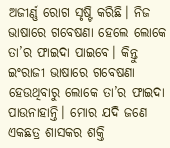ଅଜୀର୍ଣ୍ଣ ରୋଗ ସୃଷ୍ଟି କରିଛି। ନିଜ ଭାଷାରେ ଗବେଷଣା ହେଲେ ଲୋକେ ତା’ର ଫାଇଦା ପାଇବେ। କିନ୍ତୁ ଇଂରାଜୀ ଭାଷାରେ ଗବେଷଣା ହେଉଥିବାରୁ ଲୋକେ ତା’ର ଫାଇଦା ପାଉନାହାନ୍ତି। ମୋର ଯଦି ଜଣେ ଏକଛତ୍ର ଶାସକର ଶକ୍ତି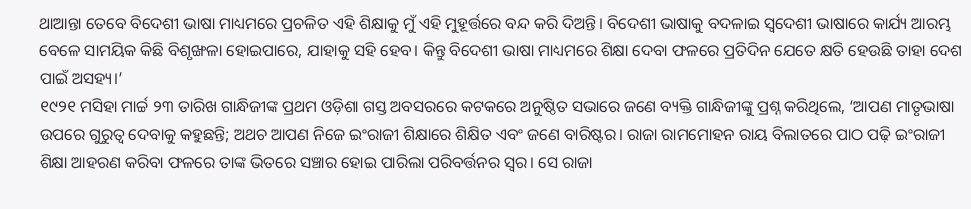ଥାଆନ୍ତା ତେବେ ବିଦେଶୀ ଭାଷା ମାଧ୍ୟମରେ ପ୍ରଚଳିତ ଏହି ଶିକ୍ଷାକୁ ମୁଁ ଏହି ମୁହୂର୍ତ୍ତରେ ବନ୍ଦ କରି ଦିଅନ୍ତି। ବିଦେଶୀ ଭାଷାକୁ ବଦଳାଇ ସ୍ୱଦେଶୀ ଭାଷାରେ କାର୍ଯ୍ୟ ଆରମ୍ଭ ବେଳେ ସାମୟିକ କିଛି ବିଶୃଙ୍ଖଳା ହୋଇପାରେ, ଯାହାକୁ ସହି ହେବ। କିନ୍ତୁ ବିଦେଶୀ ଭାଷା ମାଧ୍ୟମରେ ଶିକ୍ଷା ଦେବା ଫଳରେ ପ୍ରତିଦିନ ଯେତେ କ୍ଷତି ହେଉଛି ତାହା ଦେଶ ପାଇଁ ଅସହ୍ୟ।’
୧୯୨୧ ମସିହା ମାର୍ଚ୍ଚ ୨୩ ତାରିଖ ଗାନ୍ଧିଜୀଙ୍କ ପ୍ରଥମ ଓଡ଼ିଶା ଗସ୍ତ ଅବସରରେ କଟକରେ ଅନୁଷ୍ଠିତ ସଭାରେ ଜଣେ ବ୍ୟକ୍ତି ଗାନ୍ଧିଜୀଙ୍କୁ ପ୍ରଶ୍ନ କରିଥିଲେ, ‘ଆପଣ ମାତୃଭାଷା ଉପରେ ଗୁରୁତ୍ୱ ଦେବାକୁ କହୁଛନ୍ତି; ଅଥଚ ଆପଣ ନିଜେ ଇଂରାଜୀ ଶିକ୍ଷାରେ ଶିକ୍ଷିତ ଏବଂ ଜଣେ ବାରିଷ୍ଟର। ରାଜା ରାମମୋହନ ରାୟ ବିଲାତରେ ପାଠ ପଢ଼ି ଇଂରାଜୀ ଶିକ୍ଷା ଆହରଣ କରିବା ଫଳରେ ତାଙ୍କ ଭିତରେ ସଞ୍ଚାର ହୋଇ ପାରିଲା ପରିବର୍ତ୍ତନର ସ୍ୱର। ସେ ରାଜା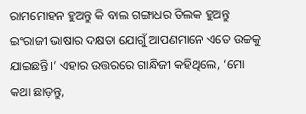ରାମମୋହନ ହୁଅନ୍ତୁ କି ବାଲ ଗଙ୍ଗାଧର ତିଲକ ହୁଅନ୍ତୁ ଇଂରାଜୀ ଭାଷାର ଦକ୍ଷତା ଯୋଗୁଁ ଆପଣମାନେ ଏତେ ଉଚ୍ଚକୁ ଯାଇଛନ୍ତି।’ ଏହାର ଉତ୍ତରରେ ଗାନ୍ଧିଜୀ କହିଥିଲେ, ‘ମୋ କଥା ଛାଡ଼ନ୍ତୁ,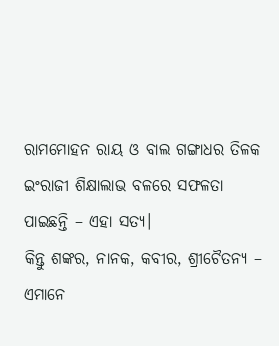ରାମମୋହନ ରାୟ ଓ ବାଲ ଗଙ୍ଗାଧର ତିଳକ ଇଂରାଜୀ ଶିକ୍ଷାଲାଭ ବଳରେ ସଫଳତା ପାଇଛନ୍ତି – ଏହା ସତ୍ୟ।
କିନ୍ତୁ ଶଙ୍କର, ନାନକ, କବୀର, ଶ୍ରୀଚୈତନ୍ୟ – ଏମାନେ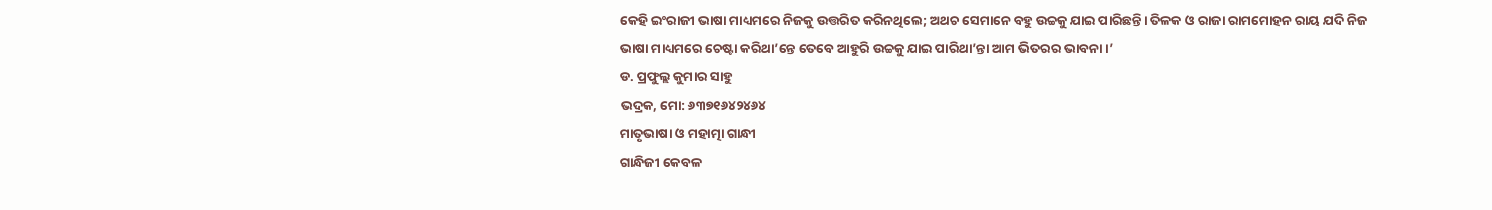କେହି ଇଂରାଜୀ ଭାଷା ମାଧ୍ୟମରେ ନିଜକୁ ଉତ୍ତରିତ କରିନଥିଲେ; ଅଥଚ ସେମାନେ ବହୁ ଉଚ୍ଚକୁ ଯାଇ ପାରିଛନ୍ତି। ତିଳକ ଓ ରାଜା ରାମମୋହନ ରାୟ ଯଦି ନିଜ ଭାଷା ମାଧ୍ୟମରେ ଚେଷ୍ଟା କରିଥା’ନ୍ତେ ତେବେ ଆହୁରି ଉଚ୍ଚକୁ ଯାଇ ପାରିଥା’ନ୍ତା ଆମ ଭିତରର ଭାବନା।’
ଡ. ପ୍ରଫୁଲ୍ଲ କୁମାର ସାହୁ
ଭଦ୍ରକ, ମୋ: ୬୩୭୧୬୪୨୪୬୪
ମାତୃଭାଷା ଓ ମହାତ୍ମା ଗାନ୍ଧୀ
ଗାନ୍ଧିଜୀ କେବଳ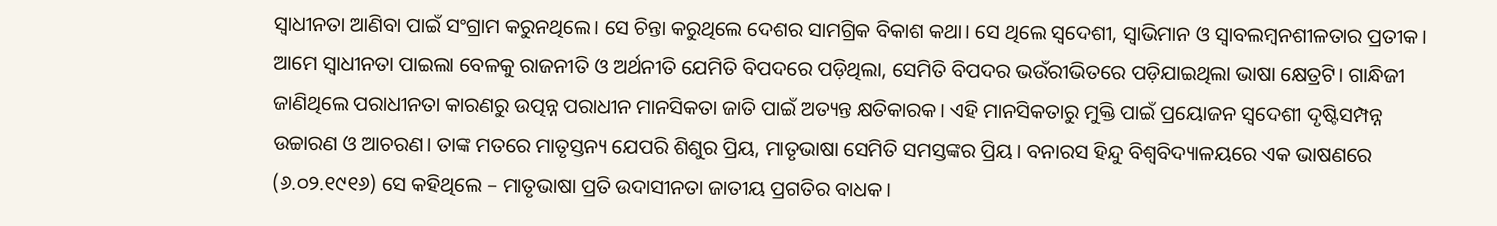ସ୍ୱାଧୀନତା ଆଣିବା ପାଇଁ ସଂଗ୍ରାମ କରୁନଥିଲେ। ସେ ଚିନ୍ତା କରୁଥିଲେ ଦେଶର ସାମଗ୍ରିକ ବିକାଶ କଥା। ସେ ଥିଲେ ସ୍ୱଦେଶୀ, ସ୍ୱାଭିମାନ ଓ ସ୍ୱାବଲମ୍ବନଶୀଳତାର ପ୍ରତୀକ। ଆମେ ସ୍ୱାଧୀନତା ପାଇଲା ବେଳକୁ ରାଜନୀତି ଓ ଅର୍ଥନୀତି ଯେମିତି ବିପଦରେ ପଡ଼ିଥିଲା, ସେମିତି ବିପଦର ଭଉଁରୀଭିତରେ ପଡ଼ିଯାଇଥିଲା ଭାଷା କ୍ଷେତ୍ରଟି। ଗାନ୍ଧିଜୀ ଜାଣିଥିଲେ ପରାଧୀନତା କାରଣରୁ ଉତ୍ପନ୍ନ ପରାଧୀନ ମାନସିକତା ଜାତି ପାଇଁ ଅତ୍ୟନ୍ତ କ୍ଷତିକାରକ। ଏହି ମାନସିକତାରୁ ମୁକ୍ତି ପାଇଁ ପ୍ରୟୋଜନ ସ୍ୱଦେଶୀ ଦୃଷ୍ଟିସମ୍ପନ୍ନ ଉଚ୍ଚାରଣ ଓ ଆଚରଣ। ତାଙ୍କ ମତରେ ମାତୃସ୍ତନ୍ୟ ଯେପରି ଶିଶୁର ପ୍ରିୟ, ମାତୃଭାଷା ସେମିତି ସମସ୍ତଙ୍କର ପ୍ରିୟ। ବନାରସ ହିନ୍ଦୁ ବିଶ୍ୱବିଦ୍ୟାଳୟରେ ଏକ ଭାଷଣରେ (୬.୦୨.୧୯୧୬) ସେ କହିଥିଲେ – ମାତୃଭାଷା ପ୍ରତି ଉଦାସୀନତା ଜାତୀୟ ପ୍ରଗତିର ବାଧକ।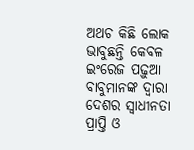ଅଥଚ କିଛି ଲୋକ ଭାବୁଛନ୍ତି କେବଳ ଇଂରେଜ ପଢ଼ୁଆ ବାବୁମାନଙ୍କ ଦ୍ୱାରା ଦେଶର ସ୍ୱାଧୀନତା ପ୍ରାପ୍ତି ଓ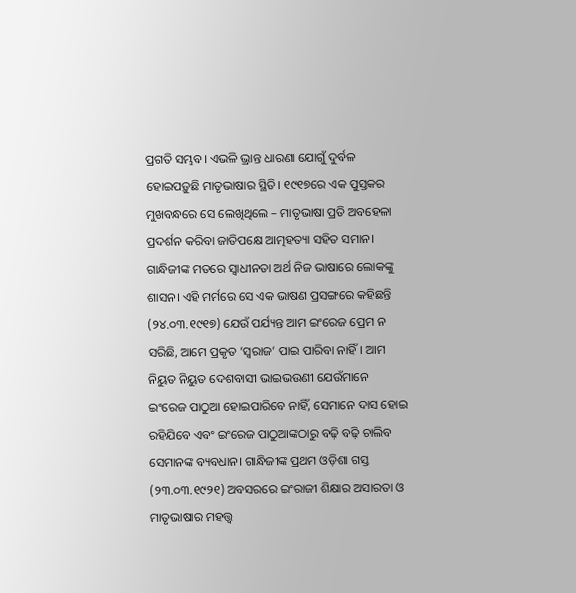ପ୍ରଗତି ସମ୍ଭବ। ଏଭଳି ଭ୍ରାନ୍ତ ଧାରଣା ଯୋଗୁଁ ଦୁର୍ବଳ ହୋଇପଡ଼ୁଛି ମାତୃଭାଷାର ସ୍ଥିତି। ୧୯୧୭ରେ ଏକ ପୁସ୍ତକର ମୁଖବନ୍ଧରେ ସେ ଲେଖିଥିଲେ – ମାତୃଭାଷା ପ୍ରତି ଅବହେଳା ପ୍ରଦର୍ଶନ କରିବା ଜାତିପକ୍ଷେ ଆତ୍ମହତ୍ୟା ସହିତ ସମାନ।
ଗାନ୍ଧିଜୀଙ୍କ ମତରେ ସ୍ୱାଧୀନତା ଅର୍ଥ ନିଜ ଭାଷାରେ ଲୋକଙ୍କୁ ଶାସନ। ଏହି ମର୍ମରେ ସେ ଏକ ଭାଷଣ ପ୍ରସଙ୍ଗରେ କହିଛନ୍ତି (୨୪.୦୩.୧୯୧୭) ଯେଉଁ ପର୍ଯ୍ୟନ୍ତ ଆମ ଇଂରେଜ ପ୍ରେମ ନ ସରିଛି, ଆମେ ପ୍ରକୃତ ‘ସ୍ୱରାଜ’ ପାଇ ପାରିବା ନାହିଁ। ଆମ ନିୟୁତ ନିୟୁତ ଦେଶବାସୀ ଭାଇଭଉଣୀ ଯେଉଁମାନେ ଇଂରେଜ ପାଠୁଆ ହୋଇପାରିବେ ନାହିଁ, ସେମାନେ ଦାସ ହୋଇ ରହିଯିବେ ଏବଂ ଇଂରେଜ ପାଠୁଆଙ୍କଠାରୁ ବଢ଼ି ବଢ଼ି ଚାଲିବ ସେମାନଙ୍କ ବ୍ୟବଧାନ। ଗାନ୍ଧିଜୀଙ୍କ ପ୍ରଥମ ଓଡ଼ିଶା ଗସ୍ତ (୨୩.୦୩.୧୯୨୧) ଅବସରରେ ଇଂରାଜୀ ଶିକ୍ଷାର ଅସାରତା ଓ ମାତୃଭାଷାର ମହତ୍ତ୍ୱ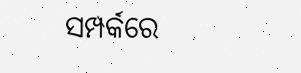ସମ୍ପର୍କରେ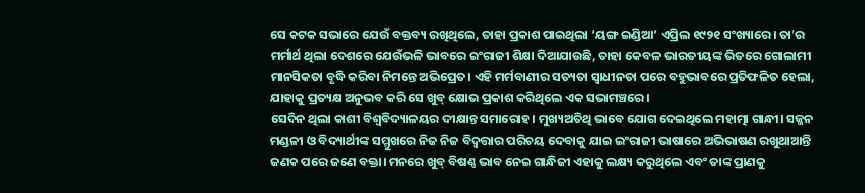ସେ କଟକ ସଭାରେ ଯେଉଁ ବକ୍ତବ୍ୟ ରଖିଥିଲେ, ତାହା ପ୍ରକାଶ ପାଇଥିଲା ‘ୟଙ୍ଗ ଇଣ୍ଡିଆ’ ଏପ୍ରିଲ ୧୯୨୧ ସଂଖ୍ୟାରେ। ତା’ର ମର୍ମାର୍ଥ ଥିଲା ଦେଶରେ ଯେଉଁଭଳି ଭାବରେ ଇଂରାଜୀ ଶିକ୍ଷା ଦିଆଯାଉଛି, ତାହା କେବଳ ଭାରତୀୟଙ୍କ ଭିତରେ ଗୋଲାମୀ ମାନସିକତା ବୃଦ୍ଧି କରିବା ନିମନ୍ତେ ଅଭିପ୍ରେତ। ଏହି ମର୍ମବାଣୀର ସତ୍ୟତା ସ୍ୱାଧୀନତା ପରେ ବହୁଭାବରେ ପ୍ରତିଫଳିତ ହେଲା, ଯାହାକୁ ପ୍ରତ୍ୟକ୍ଷ ଅନୁଭବ କରି ସେ ଖୁବ୍ କ୍ଷୋଭ ପ୍ରକାଶ କରିଥିଲେ ଏକ ସଭାମଞ୍ଚରେ।
ସେଦିନ ଥିଲା କାଶୀ ବିଶ୍ୱବିଦ୍ୟାଳୟର ଦୀକ୍ଷାନ୍ତ ସମାରୋହ। ମୁଖ୍ୟଅତିଥି ଭାବେ ଯୋଗ ଦେଇଥିଲେ ମହାତ୍ମା ଗାନ୍ଧୀ। ସଜ୍ଜନ ମଣ୍ଡଳୀ ଓ ବିଦ୍ୟାର୍ଥୀଙ୍କ ସମ୍ମୁଖରେ ନିଜ ନିଜ ବିଦ୍ବତ୍ତାର ପରିଚୟ ଦେବାକୁ ଯାଇ ଇଂରାଜୀ ଭାଷାରେ ଅଭିଭାଷଣ ରଖୁଥାଆନ୍ତି ଜଣକ ପରେ ଜଣେ ବକ୍ତା। ମନରେ ଖୁବ୍ ବିଷଣ୍ଣ ଭାବ ନେଇ ଗାନ୍ଧିଜୀ ଏହାକୁ ଲକ୍ଷ୍ୟ କରୁଥିଲେ ଏବଂ ତାଙ୍କ ପ୍ରାଣକୁ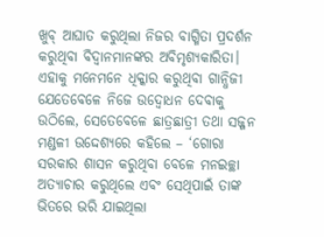ଖୁବ୍ ଆଘାତ କରୁଥିଲା ନିଜର ବାଗ୍ମିତା ପ୍ରଦର୍ଶନ କରୁଥିବା ବିଦ୍ୱାନମାନଙ୍କର ଅବିମୃଶ୍ୟକାରିତା। ଏହାକୁ ମନେମନେ ଧିକ୍କାର କରୁଥିବା ଗାନ୍ଧିଜୀ ଯେତେବେଳେ ନିଜେ ଉଦ୍ବୋଧନ ଦେବାକୁ ଉଠିଲେ, ସେତେବେଳେ ଛାତ୍ରଛାତ୍ରୀ ତଥା ସଜ୍ଜନ ମଣ୍ଡଳୀ ଉଦ୍ଦେଶ୍ୟରେ କହିଲେ – ‘ଗୋରା ସରକାର ଶାସନ କରୁଥିବା ବେଳେ ମନଇଚ୍ଛା ଅତ୍ୟାଚାର କରୁଥିଲେ ଏବଂ ସେଥିପାଇଁ ତାଙ୍କ ଭିତରେ ଭରି ଯାଇଥିଲା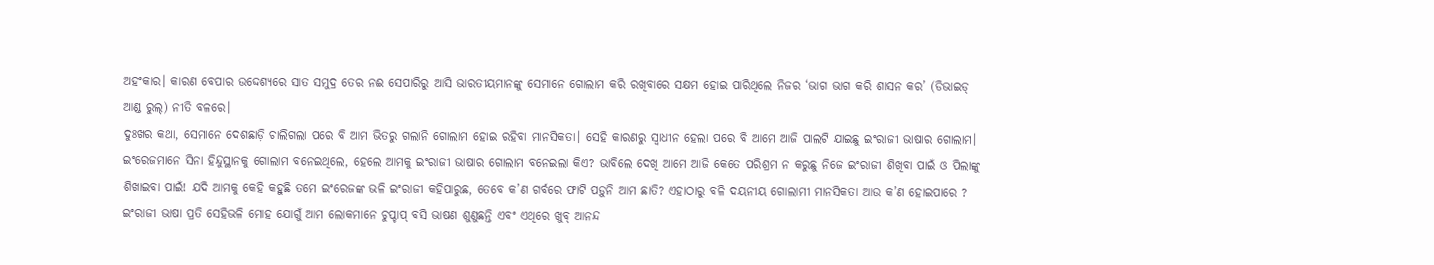ଅହଂକାର। କାରଣ ବେପାର ଉଦ୍ଦେଶ୍ୟରେ ସାତ ସମୁଦ୍ର ତେର ନଈ ସେପାରିରୁ ଆସି ଭାରତୀୟମାନଙ୍କୁ ସେମାନେ ଗୋଲାମ କରି ରଖିବାରେ ସକ୍ଷମ ହୋଇ ପାରିଥିଲେ ନିଜର ‘ଭାଗ ଭାଗ କରି ଶାସନ କର’ (ଡିଭାଇଡ୍ ଆଣ୍ଡ ରୁଲ୍) ନୀତି ବଳରେ।
ଦୁଃଖର କଥା, ସେମାନେ ଦେଶଛାଡ଼ି ଚାଲିଗଲା ପରେ ବି ଆମ ଭିତରୁ ଗଲାନି ଗୋଲାମ ହୋଇ ରହିବା ମାନସିକତା। ସେହି କାରଣରୁ ସ୍ୱାଧୀନ ହେଲା ପରେ ବି ଆମେ ଆଜି ପାଲଟି ଯାଇଛୁ ଇଂରାଜୀ ଭାଷାର ଗୋଲାମ। ଇଂରେଜମାନେ ସିନା ହିନ୍ଦୁସ୍ଥାନକୁ ଗୋଲାମ ବନେଇଥିଲେ, ହେଲେ ଆମକୁ ଇଂରାଜୀ ଭାଷାର ଗୋଲାମ ବନେଇଲା କିଏ? ଭାବିଲେ ଦେଖି ଆମେ ଆଜି କେତେ ପରିଶ୍ରମ ନ କରୁଛୁ ନିଜେ ଇଂରାଜୀ ଶିଖିବା ପାଇଁ ଓ ପିଲାଙ୍କୁ ଶିଖାଇବା ପାଇଁ! ଯଦି ଆମକୁ କେହି କହୁଛି ତମେ ଇଂରେଜଙ୍କ ଭଳି ଇଂରାଜୀ କହିପାରୁଛ, ତେବେ କ’ଣ ଗର୍ବରେ ଫାଟି ପଡ଼ୁନି ଆମ ଛାତି? ଏହାଠାରୁ ବଳି ଦୟନୀୟ ଗୋଲାମୀ ମାନସିକତା ଆଉ କ’ଣ ହୋଇପାରେ ? ଇଂରାଜୀ ଭାଷା ପ୍ରତି ସେହିଭଳି ମୋହ ଯୋଗୁଁ ଆମ ଲୋକମାନେ ଚୁପ୍ଚାପ୍ ବସି ଭାଷଣ ଶୁଣୁଛନ୍ତି ଏବଂ ଏଥିରେ ଖୁବ୍ ଆନନ୍ଦ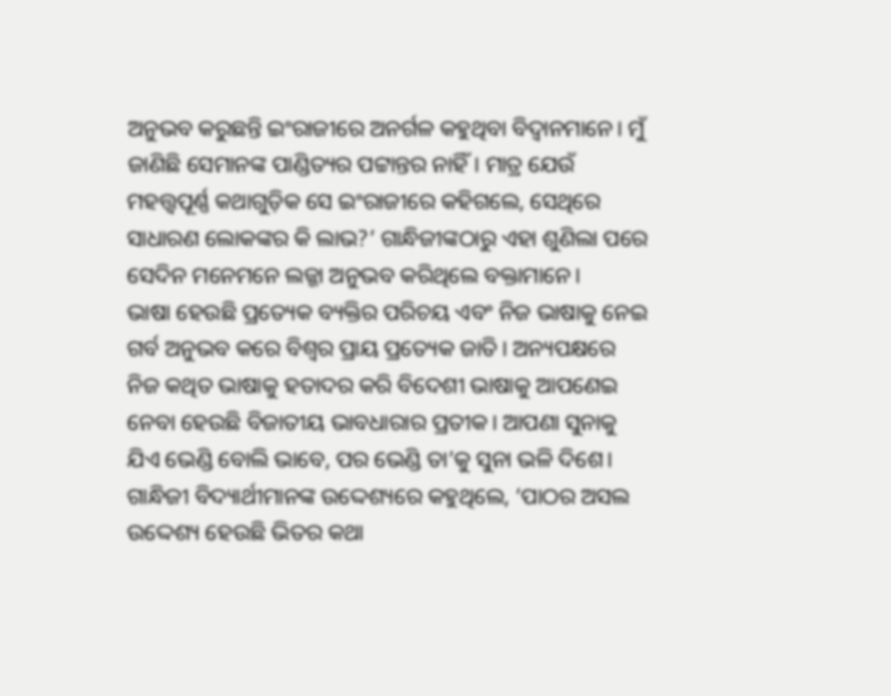ଅନୁଭବ କରୁଛନ୍ତି ଇଂରାଜୀରେ ଅନର୍ଗଳ କହୁଥିବା ବିଦ୍ୱାନମାନେ। ମୁଁ ଜାଣିଛି ସେମାନଙ୍କ ପାଣ୍ଡିତ୍ୟର ପଟ୍ଟାନ୍ତର ନାହିଁ। ମାତ୍ର ଯେଉଁ ମହତ୍ତ୍ୱପୂର୍ଣ୍ଣ କଥାଗୁଡ଼ିକ ସେ ଇଂରାଜୀରେ କହିଗଲେ, ସେଥିରେ ସାଧାରଣ ଲୋକଙ୍କର କି ଲାଭ?’ ଗାନ୍ଧିଜୀଙ୍କଠାରୁ ଏହା ଶୁଣିଲା ପରେ ସେଦିନ ମନେମନେ ଲଜ୍ଜା ଅନୁଭବ କରିଥିଲେ ବକ୍ତାମାନେ।
ଭାଷା ହେଉଛି ପ୍ରତ୍ୟେକ ବ୍ୟକ୍ତିର ପରିଚୟ ଏବଂ ନିଜ ଭାଷାକୁ ନେଇ ଗର୍ବ ଅନୁଭବ କରେ ବିଶ୍ୱର ପ୍ରାୟ ପ୍ରତ୍ୟେକ ଜାତି। ଅନ୍ୟପକ୍ଷରେ ନିଜ କଥିତ ଭାଷାକୁ ହତାଦର କରି ବିଦେଶୀ ଭାଷାକୁ ଆପଣେଇ ନେବା ହେଉଛି ବିଜାତୀୟ ଭାବଧାରାର ପ୍ରତୀକ। ଆପଣା ସୁନାକୁ ଯିଏ ଭେଣ୍ଡି ବୋଲି ଭାବେ, ପର ଭେଣ୍ଡି ତା’କୁ ସୁନା ଭଳି ଦିଶେ। ଗାନ୍ଧିଜୀ ବିଦ୍ୟାର୍ଥୀମାନଙ୍କ ଉଦ୍ଦେଶ୍ୟରେ କହୁଥିଲେ, ‘ପାଠର ଅସଲ ଉଦ୍ଦେଶ୍ୟ ହେଉଛି ଭିତର କଥା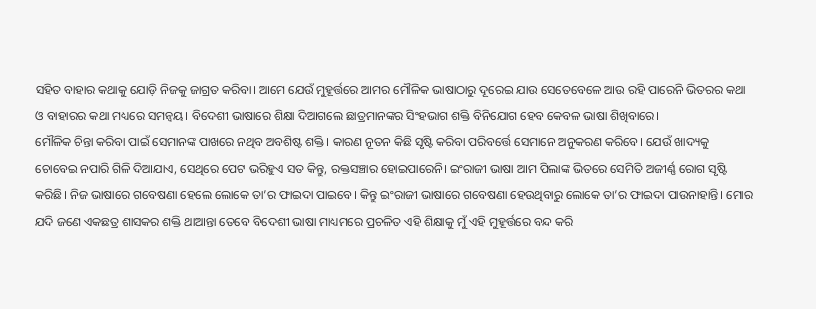ସହିତ ବାହାର କଥାକୁ ଯୋଡ଼ି ନିଜକୁ ଜାଗ୍ରତ କରିବା। ଆମେ ଯେଉଁ ମୁହୂର୍ତ୍ତରେ ଆମର ମୌଳିକ ଭାଷାଠାରୁ ଦୂରେଇ ଯାଉ ସେତେବେଳେ ଆଉ ରହି ପାରେନି ଭିତରର କଥା ଓ ବାହାରର କଥା ମଧ୍ୟରେ ସମନ୍ୱୟ। ବିଦେଶୀ ଭାଷାରେ ଶିକ୍ଷା ଦିଆଗଲେ ଛାତ୍ରମାନଙ୍କର ସିଂହଭାଗ ଶକ୍ତି ବିନିଯୋଗ ହେବ କେବଳ ଭାଷା ଶିଖିବାରେ।
ମୌଳିକ ଚିନ୍ତା କରିବା ପାଇଁ ସେମାନଙ୍କ ପାଖରେ ନଥିବ ଅବଶିଷ୍ଟ ଶକ୍ତି। କାରଣ ନୂତନ କିଛି ସୃଷ୍ଟି କରିବା ପରିବର୍ତ୍ତେ ସେମାନେ ଅନୁକରଣ କରିବେ। ଯେଉଁ ଖାଦ୍ୟକୁ ଚୋବେଇ ନପାରି ଗିଳି ଦିଆଯାଏ, ସେଥିରେ ପେଟ ଭରିହୁଏ ସତ କିନ୍ତୁ, ରକ୍ତସଞ୍ଚାର ହୋଇପାରେନି। ଇଂରାଜୀ ଭାଷା ଆମ ପିଲାଙ୍କ ଭିତରେ ସେମିତି ଅଜୀର୍ଣ୍ଣ ରୋଗ ସୃଷ୍ଟି କରିଛି। ନିଜ ଭାଷାରେ ଗବେଷଣା ହେଲେ ଲୋକେ ତା’ର ଫାଇଦା ପାଇବେ। କିନ୍ତୁ ଇଂରାଜୀ ଭାଷାରେ ଗବେଷଣା ହେଉଥିବାରୁ ଲୋକେ ତା’ର ଫାଇଦା ପାଉନାହାନ୍ତି। ମୋର ଯଦି ଜଣେ ଏକଛତ୍ର ଶାସକର ଶକ୍ତି ଥାଆନ୍ତା ତେବେ ବିଦେଶୀ ଭାଷା ମାଧ୍ୟମରେ ପ୍ରଚଳିତ ଏହି ଶିକ୍ଷାକୁ ମୁଁ ଏହି ମୁହୂର୍ତ୍ତରେ ବନ୍ଦ କରି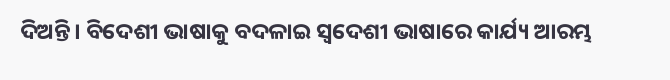ଦିଅନ୍ତି। ବିଦେଶୀ ଭାଷାକୁ ବଦଳାଇ ସ୍ୱଦେଶୀ ଭାଷାରେ କାର୍ଯ୍ୟ ଆରମ୍ଭ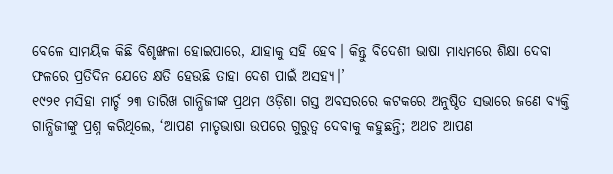ବେଳେ ସାମୟିକ କିଛି ବିଶୃଙ୍ଖଳା ହୋଇପାରେ, ଯାହାକୁ ସହି ହେବ। କିନ୍ତୁ ବିଦେଶୀ ଭାଷା ମାଧ୍ୟମରେ ଶିକ୍ଷା ଦେବା ଫଳରେ ପ୍ରତିଦିନ ଯେତେ କ୍ଷତି ହେଉଛି ତାହା ଦେଶ ପାଇଁ ଅସହ୍ୟ।’
୧୯୨୧ ମସିହା ମାର୍ଚ୍ଚ ୨୩ ତାରିଖ ଗାନ୍ଧିଜୀଙ୍କ ପ୍ରଥମ ଓଡ଼ିଶା ଗସ୍ତ ଅବସରରେ କଟକରେ ଅନୁଷ୍ଠିତ ସଭାରେ ଜଣେ ବ୍ୟକ୍ତି ଗାନ୍ଧିଜୀଙ୍କୁ ପ୍ରଶ୍ନ କରିଥିଲେ, ‘ଆପଣ ମାତୃଭାଷା ଉପରେ ଗୁରୁତ୍ୱ ଦେବାକୁ କହୁଛନ୍ତି; ଅଥଚ ଆପଣ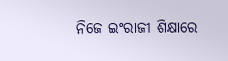ନିଜେ ଇଂରାଜୀ ଶିକ୍ଷାରେ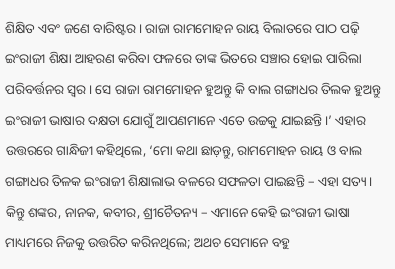ଶିକ୍ଷିତ ଏବଂ ଜଣେ ବାରିଷ୍ଟର। ରାଜା ରାମମୋହନ ରାୟ ବିଲାତରେ ପାଠ ପଢ଼ି ଇଂରାଜୀ ଶିକ୍ଷା ଆହରଣ କରିବା ଫଳରେ ତାଙ୍କ ଭିତରେ ସଞ୍ଚାର ହୋଇ ପାରିଲା ପରିବର୍ତ୍ତନର ସ୍ୱର। ସେ ରାଜା ରାମମୋହନ ହୁଅନ୍ତୁ କି ବାଲ ଗଙ୍ଗାଧର ତିଲକ ହୁଅନ୍ତୁ ଇଂରାଜୀ ଭାଷାର ଦକ୍ଷତା ଯୋଗୁଁ ଆପଣମାନେ ଏତେ ଉଚ୍ଚକୁ ଯାଇଛନ୍ତି।’ ଏହାର ଉତ୍ତରରେ ଗାନ୍ଧିଜୀ କହିଥିଲେ, ‘ମୋ କଥା ଛାଡ଼ନ୍ତୁ, ରାମମୋହନ ରାୟ ଓ ବାଲ ଗଙ୍ଗାଧର ତିଳକ ଇଂରାଜୀ ଶିକ୍ଷାଲାଭ ବଳରେ ସଫଳତା ପାଇଛନ୍ତି – ଏହା ସତ୍ୟ।
କିନ୍ତୁ ଶଙ୍କର, ନାନକ, କବୀର, ଶ୍ରୀଚୈତନ୍ୟ – ଏମାନେ କେହି ଇଂରାଜୀ ଭାଷା ମାଧ୍ୟମରେ ନିଜକୁ ଉତ୍ତରିତ କରିନଥିଲେ; ଅଥଚ ସେମାନେ ବହୁ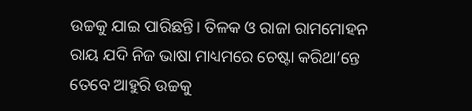ଉଚ୍ଚକୁ ଯାଇ ପାରିଛନ୍ତି। ତିଳକ ଓ ରାଜା ରାମମୋହନ ରାୟ ଯଦି ନିଜ ଭାଷା ମାଧ୍ୟମରେ ଚେଷ୍ଟା କରିଥା’ନ୍ତେ ତେବେ ଆହୁରି ଉଚ୍ଚକୁ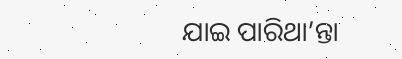ଯାଇ ପାରିଥା’ନ୍ତା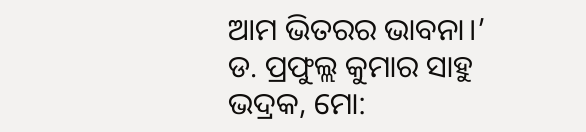ଆମ ଭିତରର ଭାବନା।’
ଡ. ପ୍ରଫୁଲ୍ଲ କୁମାର ସାହୁ
ଭଦ୍ରକ, ମୋ: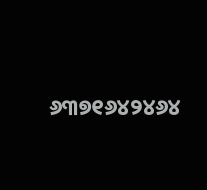୬୩୭୧୬୪୨୪୬୪